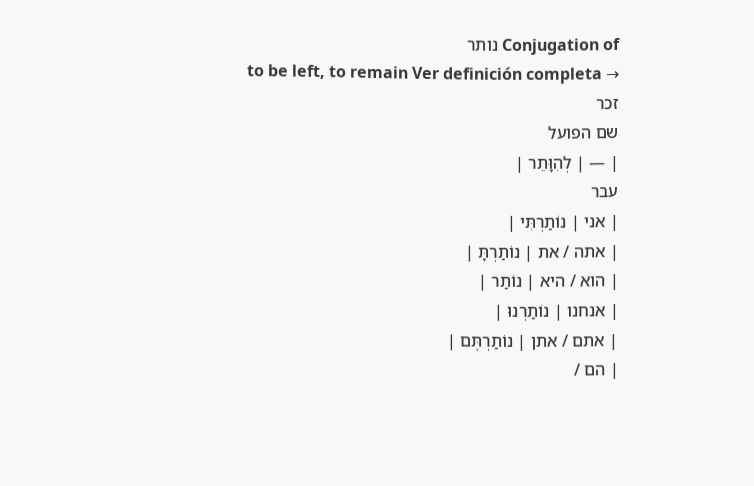Conjugation of נותר
to be left, to remain Ver definición completa →
זכר
שם הפועל
| — | לְהִוָּתֵר |
עבר
| אני | נוֹתַרְתִּי |
| אתה / את | נוֹתַרְתָּ |
| הוא / היא | נוֹתַר |
| אנחנו | נוֹתַרְנוּ |
| אתם / אתן | נוֹתַרְתֶּם |
| הם /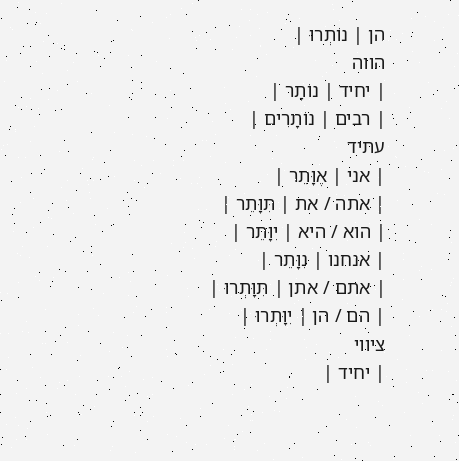הן | נוֹתְרוּ |
הווה
| יחיד | נוֹתָר |
| רבים | נוֹתָרִים |
עתיד
| אני | אֶוָּתֵר |
| אתה / את | תִּוָּתֵר |
| הוא / היא | יִוָּתֵר |
| אנחנו | נִוָּתֵר |
| אתם / אתן | תִּוָּתְרוּ |
| הם / הן | יִוָּתְרוּ |
ציווי
| יחיד |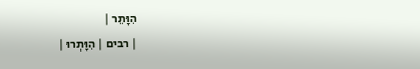הִוָּתֵר |
| רבים | הִוָּתְרוּ |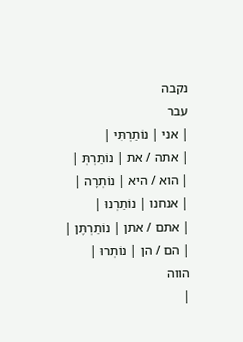נקבה
עבר
| אני | נוֹתַרְתִּי |
| אתה / את | נוֹתַרְתְּ |
| הוא / היא | נוֹתְרָה |
| אנחנו | נוֹתַרְנוּ |
| אתם / אתן | נוֹתַרְתֶּן |
| הם / הן | נוֹתְרוּ |
הווה
|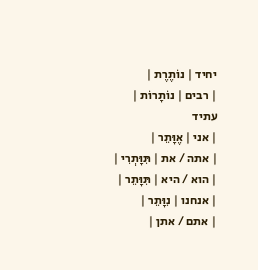יחיד | נוֹתֶרֶת |
| רבים | נוֹתָרוֹת |
עתיד
| אני | אֶוָּתֵר |
| אתה / את | תִּוָּתְרִי |
| הוא / היא | תִּוָּתֵר |
| אנחנו | נִוָּתֵר |
| אתם / אתן |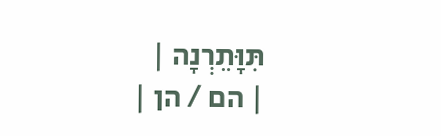תִּוָּתֵרְנָה |
| הם / הן |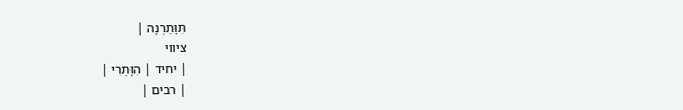תִּוָּתֵרְנָה |
ציווי
| יחיד | הִוָּתְרִי |
| רבים |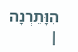הִוָּתֵרְנָה |